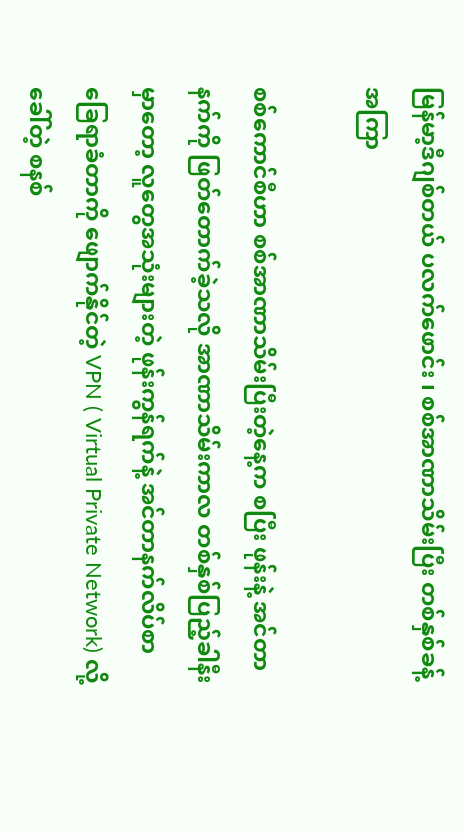မြန်မာ့ဒီဂျစ်တယ် ပလက်ဖောင်း ၊ စစ်အာဏာသိမ်းပြီး တစ်နှစ်ခန့်အကြာ

စစ်ကောင်စီဟာ စစ်အာဏာသိမ်းပြီးတဲ့နေ့က စပြီး ဖုန်းနဲ့ အင်တာနက်ကို ဖြတ်တောက်ခဲ့သလို အာဏာသိမ်းကာလ တစ်နှစ်ပြည့်ခါနီးမှာတော့ လူတွေအသုံးများတဲ့ ဖုန်းကွန်ရက်နဲ့ အင်တာနက်လိပ်စာ ခြေရာခံတာကို ဖျောက်နိုင်တဲ့ VPN ( Virtual Private Network) လို့ခေါ်တဲ့ စနစ်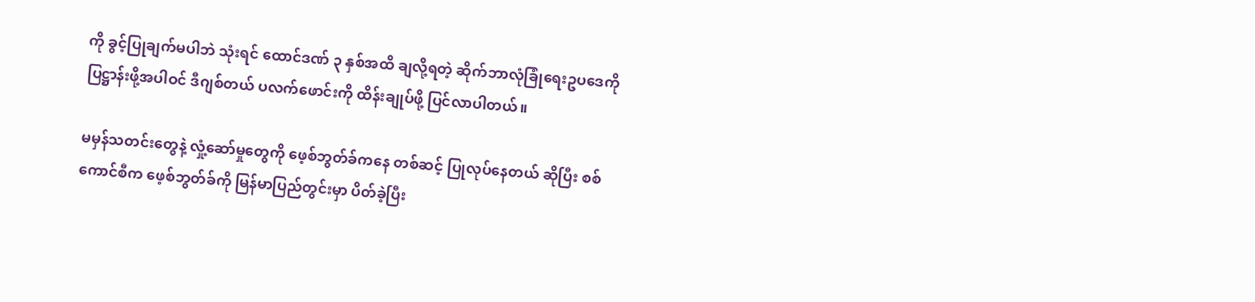ကို ခွင့်ပြုချက်မပါဘဲ သုံးရင် ထောင်ဒဏ် ၃ နှစ်အထိ ချလို့ရတဲ့ ဆိုက်ဘာလုံခြုံရေးဥပဒေကို ပြဋ္ဌာန်းဖို့အပါဝင် ဒီဂျစ်တယ် ပလက်ဖောင်းကို ထိန်းချုပ်ဖို့ ပြင်လာပါတယ်။

မမှန်သတင်းတွေနဲ့ လှုံ့ဆော်မှုတွေကို ဖေ့စ်ဘွတ်ခ်ကနေ တစ်ဆင့် ပြုလုပ်နေတယ် ဆိုပြီး စစ်ကောင်စီက ဖေ့စ်ဘွတ်ခ်ကို မြန်မာပြည်တွင်းမှာ ပိတ်ခဲ့ပြီး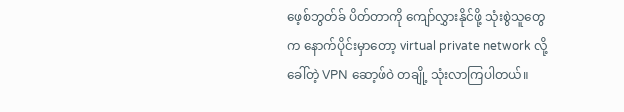ဖေ့စ်ဘွတ်ခ် ပိတ်တာကို ကျော်လွှားနိုင်ဖို့ သုံးစွဲသူတွေက နောက်ပိုင်းမှာတော့ virtual private network လို့ခေါ်တဲ့ VPN ဆော့ဖ်ဝဲ တချို့ သုံးလာကြပါတယ်။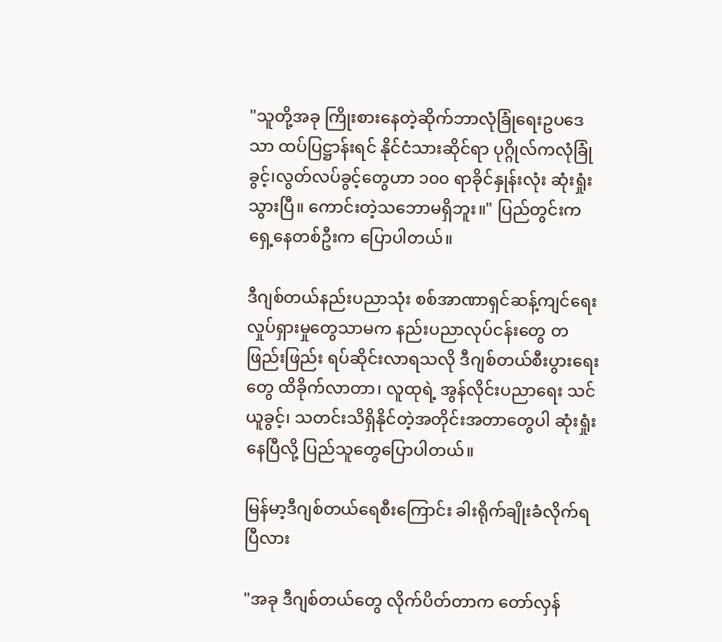"သူတို့အခု ကြိုးစားနေတဲ့ဆိုက်ဘာလုံခြုံရေးဥပ‌ဒေသာ ထပ်ပြဋ္ဌာန်းရင် နိုင်ငံသားဆိုင်ရာ ပုဂ္ဂိုလ်ကလုံခြုံခွင့်၊လွတ်လပ်ခွင့်တွေဟာ ၁၀၀ ရာခိုင်နှုန်းလုံး ဆုံးရှုံးသွားပြီ။ ကောင်းတဲ့သဘောမရှိဘူး။" ပြည်တွင်းက ရှေ့နေတစ်ဦးက ပြောပါတယ်။

ဒီဂျစ်တယ်နည်းပညာသုံး စစ်အာဏာရှင်ဆန့်ကျင်ရေး လှုပ်ရှားမှုတွေသာမက နည်းပညာလုပ်ငန်းတွေ တဖြည်းဖြည်း ရပ်ဆိုင်းလာရသလို ဒီဂျစ်တယ်စီးပွားရေးတွေ ထိခိုက်လာတာ၊ လူထုရဲ့ အွန်လိုင်းပညာရေး သင်ယူခွင့်၊ သတင်းသိရှိနိုင်တဲ့အတိုင်းအတာတွေပါ ဆုံးရှုံးနေပြီလို့ ပြည်သူတွေပြောပါတယ်။

မြန်မာ့ဒီဂျစ်တယ်ရေစီးကြောင်း ခါးရိုက်ချိုးခံလိုက်ရပြီလား

"အခု ဒီဂျစ်တယ်တွေ လိုက်ပိတ်တာက တော်လှန်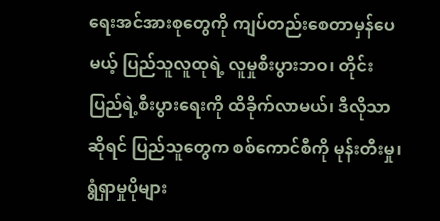ရေးအင်အားစုတွေကို ကျပ်တည်းစေတာမှန်ပေမယ့် ပြည်သူလူထုရဲ့ လူမှုစီးပွားဘဝ၊ တိုင်းပြည်ရဲ့စီးပွားရေးကို ထိခိုက်လာမယ်၊ ဒီလိုသာဆိုရင် ပြည်သူတွေက စစ်ကောင်စီကို မုန်းတီးမှု၊ ရွံရှာမှုပိုများ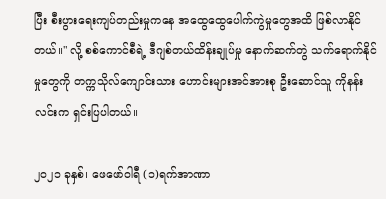ပြီး စီးပွားရေးကျပ်တည်းမှုကနေ အထွေထွေပေါက်ကွဲမှုတွေအထိ ဖြစ်လာနိုင်တယ်။" လို့ စစ်ကောင်စီရဲ့ ဒီဂျစ်တယ်ထိန်းချုပ်မှု နောက်ဆက်တွဲ သက်ရောက်နိုင်မှုတွေကို တက္ကသိုလ်ကျောင်းသား ဟောင်းများအင်အားစု ဦးဆောင်သူ ကိုနန်းလင်းက ရှင်းပြပါတယ်။

၂၀၂၁ ခုနှစ်၊ ဖေဖော်ဝါရီ (၁)ရက်အာဏာ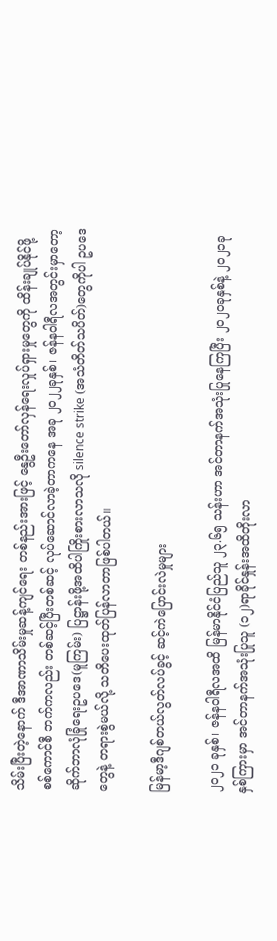သိမ်းပြီးတဲ့နောက် ဒီအာဏာသိမ်းမှုဆန့်ကျင်ရေး တစ်နည်းအားဖြင့် နွေဦးတော်လှန်ရေးလှုပ်ရှားမှုတွေကို ထိန်းချုပ်နိုင်ဖို့ စစ်ကောင်စီ ဘက်ကလည်း တစ်ဆင့်ပြီးတစ်ဆင့် လုပ်ဆောင်လာခဲ့တာကနေ အခု ၂၀၂၂ခုနှစ်၊ ဇန်နဝါရီလအတွင်းမှာတော့ ဆိုက်ဘာလုံခြုံရေးဥပဒေ(မူကြမ်း) ပြဋ္ဌာန်းဖို့အထိပါကြိုးစားလာသလို silence strike (အသံတိတ်သပိတ်)တွေကိုပါ ဥပဒေတွေနဲ့ တရားစွဲမယ်လို့ သတိပေးထုတ်ပြန်လာတာဖြစ်ပါတယ်။

မြန်မာ့ဒီဂျစ်တယ်လွတ်လပ်ခွင့် ဆင့်ကဲပြောင်းလဲမှုများ

၂၀၂၁ ခုနှစ်၊ ဇန်နဝါရီလအထိ မြန်မာနိုင်ငံပြည်သူ ၂၃.၆၅ သန်းဟာ အင်တာနက်အသုံးပြုနေကြပြီး ၂၀၂၀ခုနှစ်နဲ့ ၂၀၂၁ခုနှစ်ကြားမှာ အင်တာနက်အသုံးပြုသူ (၁၂)ရာခိုင်နှုန်းအထိတိုးလာ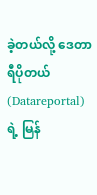ခဲ့တယ်လို့ ဒေတာရီပိုတယ်(Datareportal) ရဲ့ မြန်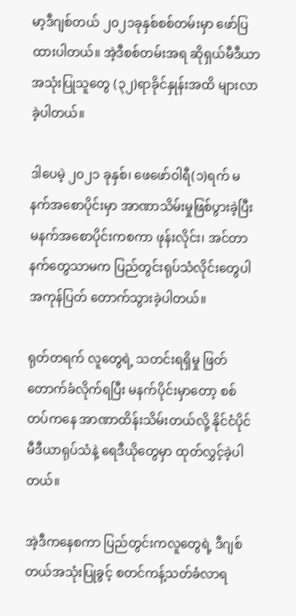မာ့ဒီဂျစ်တယ် ၂၀၂၁ခုနှစ်စစ်တမ်းမှာ ဖော်ပြထားပါတယ်။ အဲ့ဒီစစ်တမ်းအရ ဆိုရှယ်မီဒီယာအသုံးပြုသူတွေ (၃၂)ရာခိုင်နှုန်းအထိ များလာခဲ့ပါတယ်။

ဒါပေမဲ့ ၂၀၂၁ ခုနှစ်၊ ဖေဖော်ဝါရီ(၁)ရက် မနက်အစောပိုင်းမှာ အာဏာသိမ်းမှုဖြစ်ပွားခဲ့ပြီး မနက်အစောပိုင်းကစကာ ဖုန်းလိုင်း၊ အင်တာနက်တွေသာမက ပြည်တွင်းရုပ်သံလိုင်းတွေပါ အကုန်ပြတ် တောက်သွားခဲ့ပါတယ်။

ရုတ်တရက် လူတွေရဲ့ သတင်းရရှိမှု ဖြတ်တောက်ခံလိုက်ရပြီး မနက်ပိုင်းမှာတော့ စစ်တပ်ကနေ အာဏာထိန်းသိမ်းတယ်လို့ နိုင်ငံပိုင်မီဒီယာရုပ်သံနဲ့ ရေဒီယိုတွေမှာ ထုတ်လွှင့်ခဲ့ပါတယ်။

အဲ့ဒီကနေစကာ ပြည်တွင်းကလူတွေရဲ့ ဒီဂျစ်တယ်အသုံးပြုခွင့် စတင်ကန့်သတ်ခံလာရ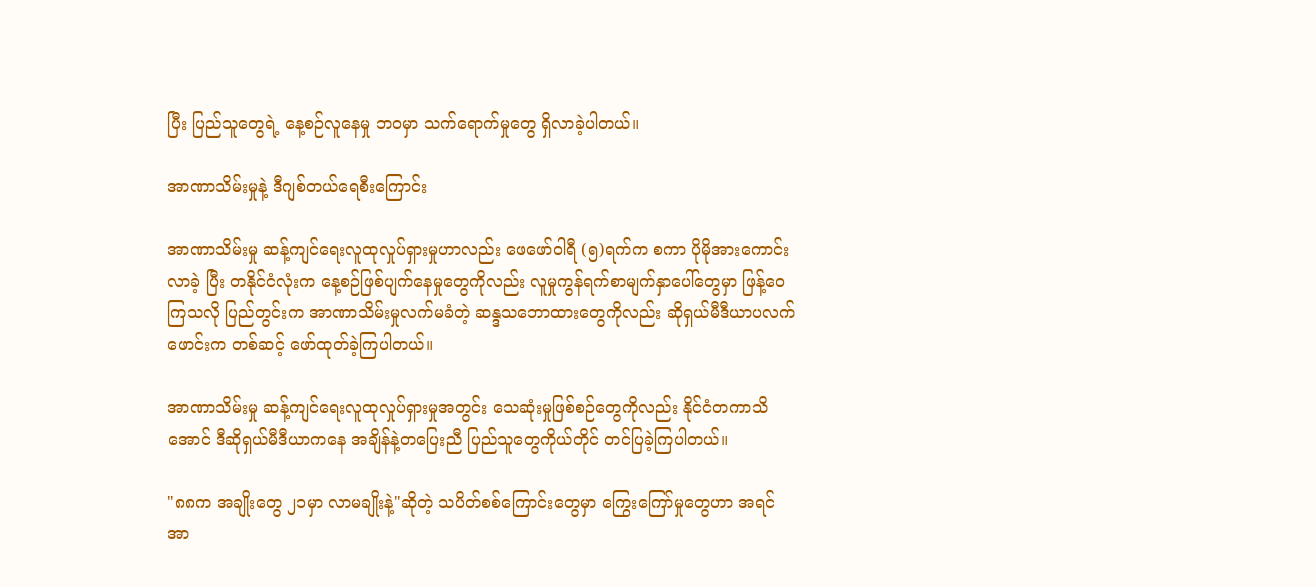ပြီး ပြည်သူတွေရဲ့ နေ့စဉ်လူနေမှု ဘဝမှာ သက်ရောက်မှုတွေ ရှိလာခဲ့ပါတယ်။

အာဏာသိမ်းမှုနဲ့ ဒီဂျစ်တယ်ရေစီးကြောင်း

အာဏာသိမ်းမှု ဆန့်ကျင်ရေးလူထုလှုပ်ရှားမှုဟာလည်း ဖေဖော်ဝါရီ (၅)ရက်က စကာ ပိုမိုအားကောင်းလာခဲ့ ပြီး တနိုင်ငံလုံးက နေ့စဉ်ဖြစ်ပျက်နေမှုတွေကိုလည်း လူမှုကွန်ရက်စာမျက်နှာပေါ်တွေမှာ ဖြန့်ဝေကြသလို ပြည်တွင်းက အာဏာသိမ်းမှုလက်မခံတဲ့ ဆန္ဒသဘောထားတွေကိုလည်း ဆိုရှယ်မီဒီယာပလက်ဖောင်းက တစ်ဆင့် ဖော်ထုတ်ခဲ့ကြပါတယ်။

အာဏာသိမ်းမှု ဆန့်ကျင်ရေးလူထုလှုပ်ရှားမှုအတွင်း သေဆုံးမှုဖြစ်စဉ်တွေကိုလည်း နိုင်ငံတကာသိအောင် ဒီဆိုရှယ်မီဒီယာကနေ အချိန်နဲ့တပြေးညီ ပြည်သူတွေကိုယ်တိုင် တင်ပြခဲ့ကြပါတယ်။

"၈၈က အချိုးတွေ ၂၁မှာ လာမချိုးနဲ့"ဆိုတဲ့ သပိတ်စစ်ကြောင်းတွေမှာ ကြွေးကြော်မှုတွေဟာ အရင် အာ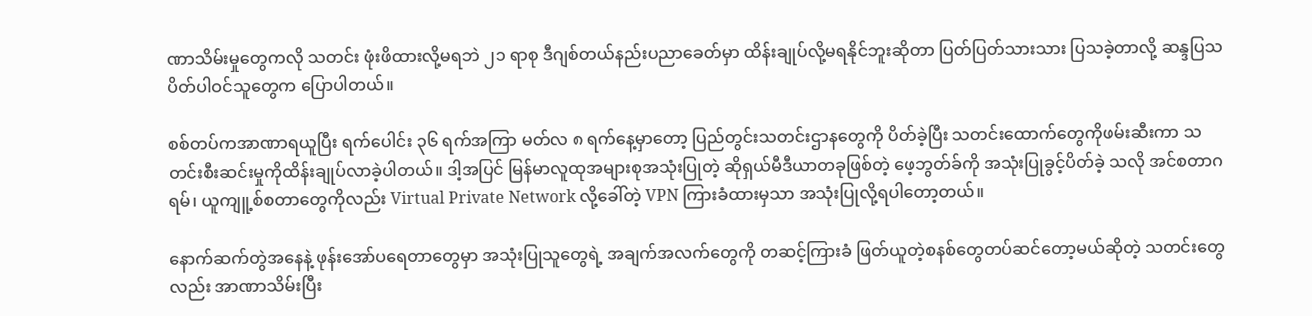ဏာသိမ်းမှုတွေကလို သတင်း ဖုံးဖိထားလို့မရဘဲ ၂၁ ရာစု ဒီဂျစ်တယ်နည်းပညာခေတ်မှာ ထိန်းချုပ်လို့မရနိုင်ဘူးဆိုတာ ပြတ်ပြတ်သားသား ပြသခဲ့တာလို့ ဆန္ဒပြသပိတ်ပါဝင်သူတွေက ပြောပါတယ်။

စစ်တပ်ကအာဏာရယူပြီး ရက်ပေါင်း ၃၆ ရက်အကြာ မတ်လ ၈ ရက်နေ့မှာတော့ ပြည်တွင်းသတင်းဌာနတွေကို ပိတ်ခဲ့ပြီး သတင်းထောက်တွေကိုဖမ်းဆီးကာ သတင်းစီးဆင်းမှုကိုထိန်းချုပ်လာခဲ့ပါတယ်။ ဒါ့အပြင် မြန်မာလူထုအများစုအသုံးပြုတဲ့ ဆိုရှယ်မီဒီယာတခုဖြစ်တဲ့ ဖေ့ဘွတ်ခ်ကို အသုံးပြုခွင့်ပိတ်ခဲ့ သလို အင်စတာဂရမ်၊ ယူကျူ့စ်စတာတွေကိုလည်း Virtual Private Network လို့ခေါ်တဲ့ VPN ကြားခံထားမှသာ အသုံးပြုလို့ရပါတော့တယ်။

နောက်ဆက်တွဲအနေနဲ့ ဖုန်းအော်ပရေတာတွေမှာ အသုံးပြုသူတွေရဲ့ အချက်အလက်တွေကို တဆင့်ကြားခံ ဖြတ်ယူတဲ့စနစ်တွေတပ်ဆင်တော့မယ်ဆိုတဲ့ သတင်းတွေလည်း အာဏာသိမ်းပြီး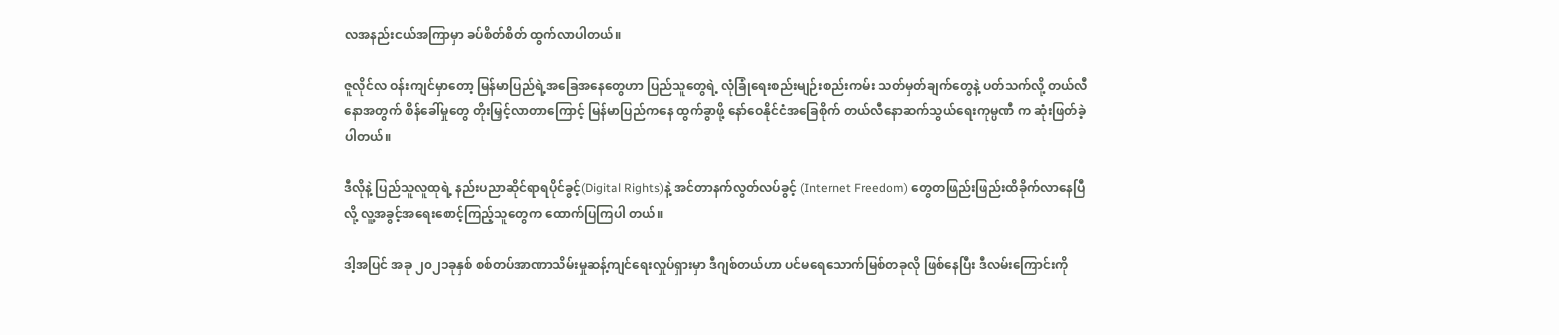လအနည်းငယ်အကြာမှာ ခပ်စိတ်စိတ် ထွက်လာပါတယ်။

ဇူလိုင်လ ဝန်းကျင်မှာတော့ မြန်မာပြည်ရဲ့အခြေအနေတွေဟာ ပြည်သူတွေရဲ့ လုံခြုံရေးစည်းမျဉ်းစည်းကမ်း သတ်မှတ်ချက်တွေနဲ့ ပတ်သက်လို့ တယ်လီနောအတွက် စိန်ခေါ်မှုတွေ တိုးမြှင့်လာတာကြောင့် မြန်မာပြည်ကနေ ထွက်ခွာဖို့ နော်ဝေနိုင်ငံအခြေစိုက် တယ်လီနောဆက်သွယ်ရေးကုမ္ပဏီ က ဆုံးဖြတ်ခဲ့ပါတယ်။

ဒီလိုနဲ့ ပြည်သူလူထုရဲ့ နည်းပညာဆိုင်ရာရပိုင်ခွင့်(Digital Rights)နဲ့ အင်တာနက်လွတ်လပ်ခွင့် (Internet Freedom) တွေတဖြည်းဖြည်းထိခိုက်လာနေပြီလို့ လူ့အခွင့်အရေးစောင့်ကြည့်သူတွေက ထောက်ပြကြပါ တယ်။

ဒါ့အပြင် အခု ၂၀၂၁ခုနှစ် စစ်တပ်အာဏာသိမ်းမှုဆန့်ကျင်ရေးလှုပ်ရှားမှာ ဒီဂျစ်တယ်ဟာ ပင်မရေသောက်မြစ်တခုလို ဖြစ်နေပြီး ဒီလမ်းကြောင်းကို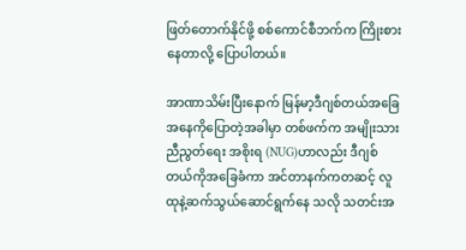ဖြတ်တောက်နိုင်ဖို့ စစ်ကောင်စီဘက်က ကြိုးစားနေတာလို့ ပြောပါတယ်။

အာဏာသိမ်းပြီးနောက် မြန်မာ့ဒီဂျစ်တယ်အခြေအနေကိုပြောတဲ့အခါမှာ တစ်ဖက်က အမျိုးသားညီညွတ်ရေး အစိုးရ (NUG)ဟာလည်း ဒီဂျစ်တယ်ကိုအခြေခံကာ အင်တာနက်ကတဆင့် လူထုနဲ့ဆက်သွယ်ဆောင်ရွက်နေ သလို သတင်းအ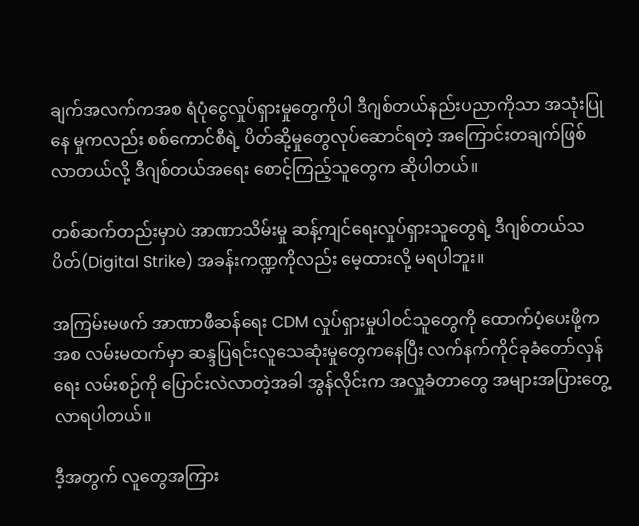ချက်အလက်ကအစ ရံပုံငွေလှုပ်ရှားမှုတွေကိုပါ ဒီဂျစ်တယ်နည်းပညာကိုသာ အသုံးပြုနေ မှုကလည်း စစ်ကောင်စီရဲ့ ပိတ်ဆို့မှုတွေလုပ်ဆောင်ရတဲ့ အကြောင်းတချက်ဖြစ်လာတယ်လို့ ဒီဂျစ်တယ်အရေး စောင့်ကြည့်သူတွေက ဆိုပါတယ်။

တစ်ဆက်တည်းမှာပဲ အာဏာသိမ်းမှု ဆန့်ကျင်ရေးလှုပ်ရှားသူတွေရဲ့ ဒီဂျစ်တယ်သပိတ်(Digital Strike) အခန်းကဏ္ဍကိုလည်း မေ့ထားလို့ မရပါဘူး။

အကြမ်းမဖက် အာဏာဖီဆန်ရေး CDM လှုပ်ရှားမှုပါဝင်သူတွေကို ထောက်ပံ့ပေးဖို့ကအစ လမ်းမထက်မှာ ဆန္ဒပြရင်းလူသေဆုံးမှုတွေကနေပြီး လက်နက်ကိုင်ခုခံတော်လှန်ရေး လမ်းစဉ်ကို ပြောင်းလဲလာတဲ့အခါ အွန်လိုင်းက အလှူခံတာတွေ အများအပြားတွေ့လာရပါတယ်။

ဒီ့အတွက် လူတွေအကြား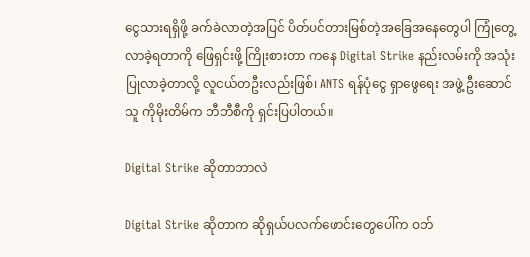ငွေသားရရှိဖို့ ခက်ခဲလာတဲ့အပြင် ပိတ်ပင်တားမြစ်တဲ့အခြေအနေတွေပါ ကြုံတွေ့လာခဲ့ရတာကို ဖြေရှင်းဖို့ ကြိုးစားတာ ကနေ Digital Strike နည်းလမ်းကို အသုံးပြုလာခဲ့တာလို့ လူငယ်တဦးလည်းဖြစ်၊ ANTS ရန်ပုံငွေ ရှာဖွေရေး အဖွဲ့ ဦးဆောင်သူ ကိုမိုးတိမ်က ဘီဘီစီကို ရှင်းပြပါတယ်။

Digital Strike ဆိုတာဘာလဲ

Digital Strike ဆိုတာက ဆိုရှယ်ပလက်ဖောင်းတွေပေါ်က ဝဘ်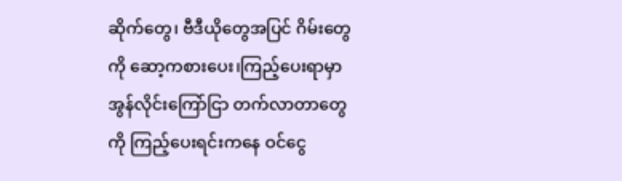ဆိုက်တွေ၊ ဗီဒီယိုတွေအပြင် ဂိမ်းတွေကို ဆော့ကစားပေး၊ကြည့်ပေးရာမှာ အွန်လိုင်းကြော်ငြာ တက်လာတာတွေကို ကြည့်ပေးရင်းကနေ ဝင်ငွေ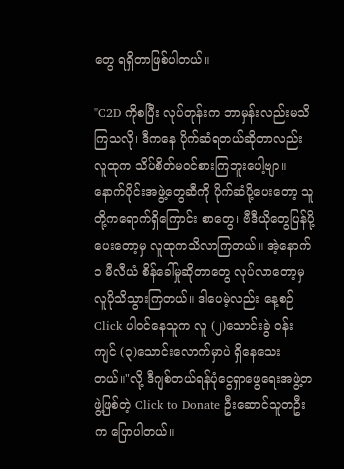တွေ ရရှိတာဖြစ်ပါတယ်။

"C2D ကိုစပြီး လုပ်တုန်းက ဘာမှန်းလည်းမသိကြသလို၊ ဒီကနေ ပိုက်ဆံရတယ်ဆိုတာလည်း လူထုက သိပ်စိတ်မဝင်စားကြဘူးပေါ့ဗျာ။ နောက်ပိုင်းအဖွဲ့တွေဆီကို ပိုက်ဆံပို့ပေးတော့ သူတို့ကရောက်ရှိကြောင်း စာတွေ၊ ဗီဒီယိုတွေပြန်ပို့ပေးတော့မှ လူထုကသိလာကြတယ်။ အဲ့နောက် ၁ မီလီယံ စိန်ခေါ်မှုဆိုတာတွေ လုပ်လာတော့မှ လူပိုသိသွားကြတယ်။ ဒါပေမဲ့လည်း နေ့စဉ် Click ပါဝင်နေသူက လူ (၂)သောင်းခွဲ ဝန်းကျင် (၃)သောင်းလောက်မှာပဲ ရှိနေသေးတယ်။"လို့ ဒီဂျစ်တယ်ရန်ပုံငွေရှာဖွေရေးအဖွဲ့တဖွဲ့ဖြစ်တဲ့ Click to Donate ဦးဆောင်သူတဦးက ပြောပါတယ်။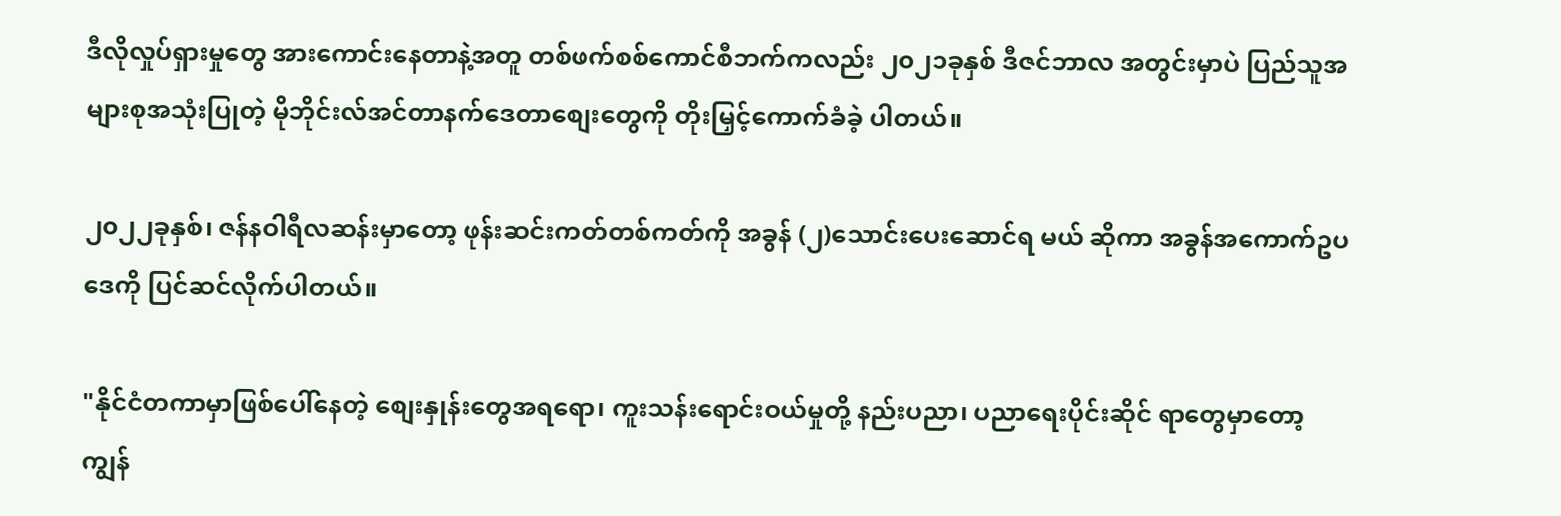ဒီလိုလှုပ်ရှားမှုတွေ အားကောင်းနေတာနဲ့အတူ တစ်ဖက်စစ်ကောင်စီဘက်ကလည်း ၂၀၂၁ခုနှစ် ဒီဇင်ဘာလ အတွင်းမှာပဲ ပြည်သူအများစုအသုံးပြုတဲ့ မိုဘိုင်းလ်အင်တာနက်‌ဒေတာစျေးတွေကို တိုးမြှင့်ကောက်ခံခဲ့ ပါတယ်။

၂၀၂၂ခုနှစ်၊ ဇန်နဝါရီလဆန်းမှာတော့ ဖုန်းဆင်းကတ်တစ်ကတ်ကို အခွန် (၂)သောင်းပေးဆောင်ရ မယ် ဆိုကာ အခွန်အကောက်ဥပဒေကို ပြင်ဆင်လိုက်ပါတယ်။

"နိုင်ငံတကာမှာဖြစ်ပေါ်နေတဲ့ စျေးနှုန်းတွေအရ‌ရော၊ ကူးသန်းရောင်းဝယ်မှုတို့ နည်းပညာ၊ ပညာရေးပိုင်းဆိုင် ရာတွေမှာတော့ ကျွန်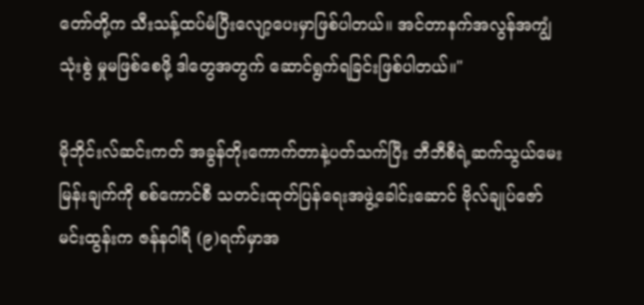တော်တို့က သီးသန့်ထပ်မံပြီးလျော့ပေးမှာဖြစ်ပါတယ်။ အင်တာနက်အလွန်အကျွံသုံးစွဲ မှုမဖြစ်စေဖို့ ဒါတွေအတွက် ဆောင်ရွက်ရခြင်းဖြစ်ပါတယ်။"

မိုဘိုင်းလ်ဆင်းကတ် အခွန်တိုးကောက်တာနဲ့ပတ်သက်ပြီး ဘီဘီစီရဲ့ဆက်သွယ်မေးမြန်းချက်ကို စစ်ကောင်စီ သတင်းထုတ်ပြန်ရေးအဖွဲ့ခေါင်းဆောင် ဗိုလ်ချုပ်ဇော်မင်းထွန်းက ဇန်နဝါရီ (၉)ရက်မှာအ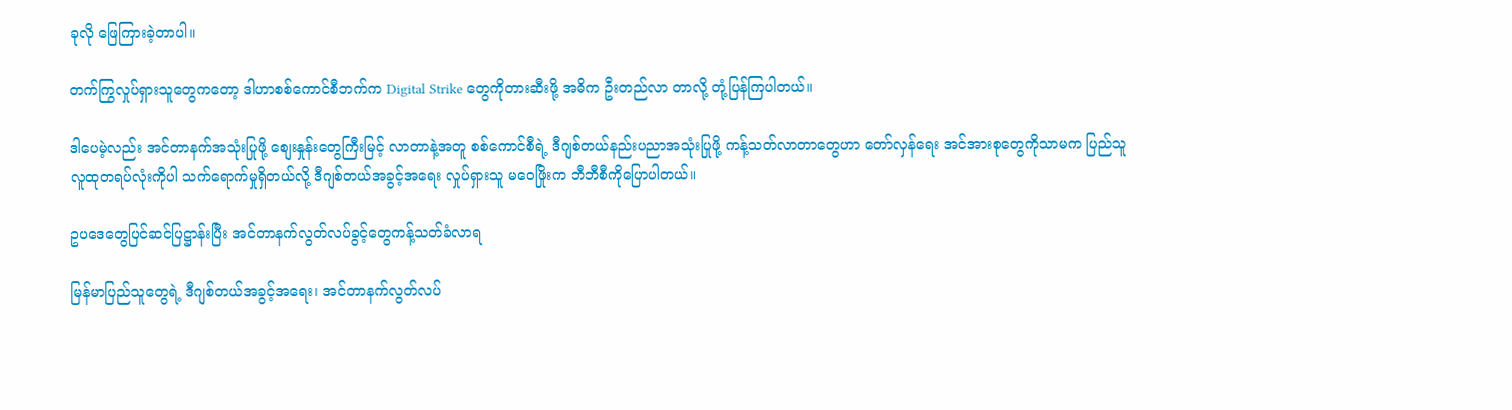ခုလို ဖြေကြားခဲ့တာပါ။

တက်ကြွလှုပ်ရှားသူတွေကတော့ ဒါဟာစစ်ကောင်စီဘက်က Digital Strike တွေကိုတားဆီးဖို့ အဓိက ဦးတည်လာ တာလို့ တုံ့ပြန်ကြပါတယ်။

ဒါပေမဲ့လည်း အင်တာနက်အသုံးပြုဖို့ စျေးနှုန်းတွေကြီးမြင့် လာတာနဲ့အတူ စစ်ကောင်စီရဲ့ ဒီဂျစ်တယ်နည်းပညာအသုံးပြုဖို့ ကန့်သတ်လာတာတွေဟာ တော်လှန်ရေး အင်အားစုတွေကိုသာမက ပြည်သူလူထုတရပ်လုံးကိုပါ သက်ရောက်မှုရှိတယ်လို့ ဒီဂျစ်တယ်အခွင့်အရေး လှုပ်ရှားသူ မဝေဖြိုးက ဘီဘီစီကိုပြောပါတယ်။

ဥပ‌ဒေတွေပြင်ဆင်ပြဋ္ဌာန်းပြီး အင်တာနက်လွတ်လပ်ခွင့်တွေကန့်သတ်ခံလာရ

မြန်မာပြည်သူတွေရဲ့ ဒီဂျစ်တယ်အခွင့်အရေး၊ အင်တာနက်လွတ်လပ်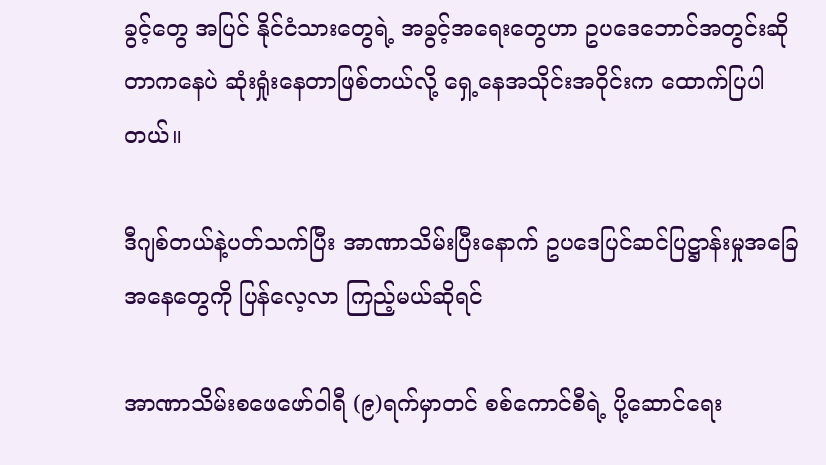ခွင့်တွေ အပြင် နိုင်ငံသားတွေရဲ့ အခွင့်အရေးတွေဟာ ဥပဒေဘောင်အတွင်းဆိုတာကနေပဲ ဆုံးရှုံးနေတာဖြစ်တယ်လို့ ရှေ့နေအသိုင်းအဝိုင်းက ထောက်ပြပါတယ်။

ဒီဂျစ်တယ်နဲ့ပတ်သက်ပြီး အာဏာသိမ်းပြီးနောက် ဥပဒေပြင်ဆင်ပြဋ္ဌာန်းမှုအခြေအနေတွေကို ပြန်လေ့လာ ကြည့်မယ်ဆိုရင်

အာဏာသိမ်းစဖေဖော်ဝါရီ (၉)ရက်မှာတင် စစ်ကောင်စီရဲ့ ပို့ဆောင်ရေး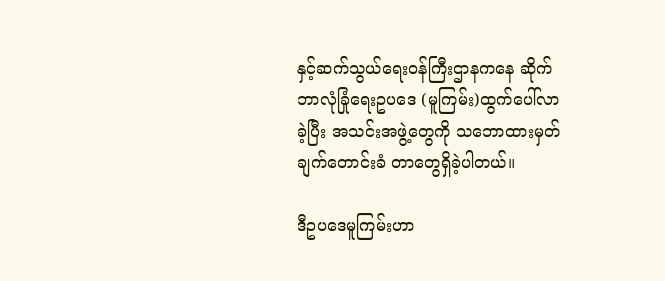နှင့်ဆက်သွယ်ရေးဝန်ကြီးဌာနကနေ ဆိုက်ဘာလုံခြုံရေးဥပဒေ (မူကြမ်း)ထွက်ပေါ်လာခဲ့ပြီး အသင်းအဖွဲ့တွေကို သဘောထားမှတ်ချက်တောင်းခံ တာတွေရှိခဲ့ပါတယ်။

ဒီဥပဒေမူကြမ်းဟာ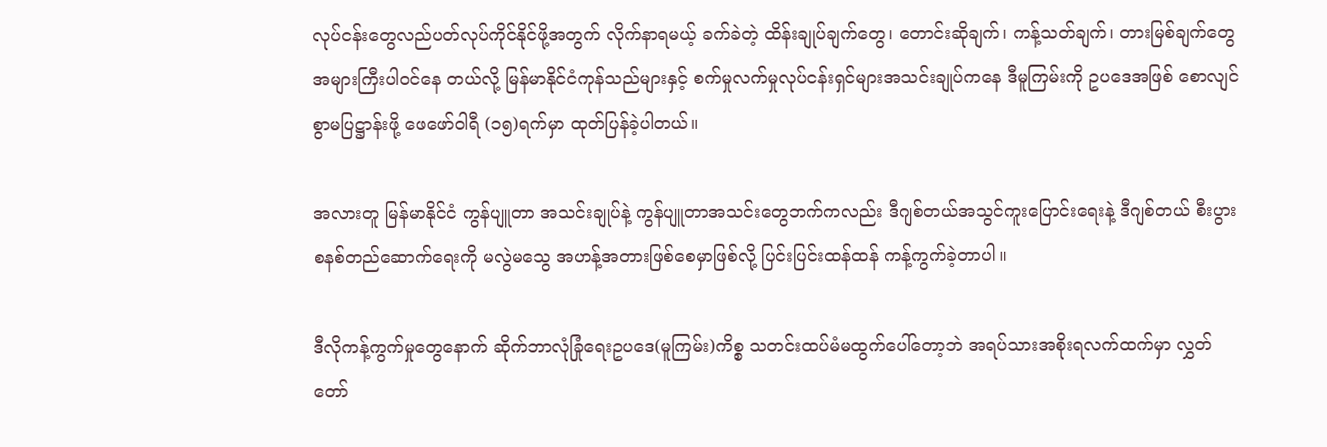လုပ်ငန်းတွေလည်ပတ်လုပ်ကိုင်နိုင်ဖို့အတွက် လိုက်နာရမယ့် ခက်ခဲတဲ့ ထိန်းချုပ်ချက်တွေ၊ တောင်းဆိုချက်၊ ကန့်သတ်ချက်၊ တားမြစ်ချက်တွေ အများကြီးပါဝင်နေ တယ်လို့ မြန်မာနိုင်ငံကုန်သည်များနှင့် စက်မှုလက်မှုလုပ်ငန်းရှင်များအသင်းချုပ်ကနေ ဒီမူကြမ်းကို ဥပဒေအဖြစ် စောလျင်စွာမပြဋ္ဌာန်းဖို့ ဖေဖော်ဝါရီ (၁၅)ရက်မှာ ထုတ်ပြန်ခဲ့ပါတယ်။

အလားတူ မြန်မာနိုင်ငံ ကွန်ပျူတာ အသင်းချုပ်နဲ့ ကွန်ပျူတာအသင်းတွေဘက်ကလည်း ဒီဂျစ်တယ်အသွင်ကူးပြောင်းရေးနဲ့ ဒီဂျစ်တယ် စီးပွားစနစ်တည်ဆောက်ရေးကို မလွဲမသွေ အဟန့်အတားဖြစ်စေမှာဖြစ်လို့ ပြင်းပြင်းထန်ထန် ကန့်ကွက်ခဲ့တာပါ။

ဒီလိုကန့်ကွက်မှုတွေနောက် ဆိုက်ဘာလုံခြုံရေးဥပဒေ(မူကြမ်း)ကိစ္စ သတင်းထပ်မံမထွက်ပေါ်တော့ဘဲ အရပ်သားအစိုးရလက်ထက်မှာ လွှတ်တော်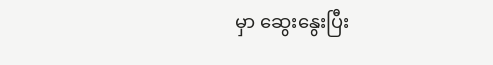မှာ ဆွေးနွေးပြီး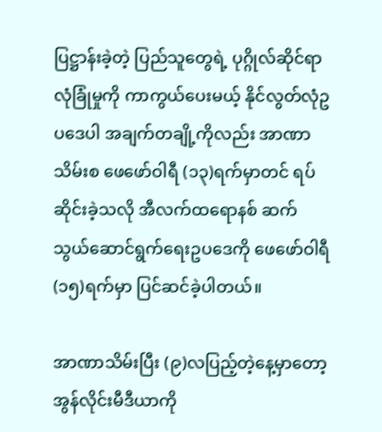ပြဋ္ဌာန်းခဲ့တဲ့ ပြည်သူတွေရဲ့ ပုဂ္ဂိုလ်ဆိုင်ရာ လုံခြုံမှုကို ကာကွယ်ပေးမယ့် နိုင်လွတ်လုံဥပဒေပါ အချက်တချို့ကိုလည်း အာဏာသိမ်းစ ဖေဖော်ဝါရီ (၁၃)ရက်မှာတင် ရပ်ဆိုင်းခဲ့သလို အီလက်ထရောနစ် ဆက်သွယ်‌ဆောင်ရွက်ရေးဥပဒေကို ဖေဖော်ဝါရီ (၁၅)ရက်မှာ ပြင်ဆင်ခဲ့ပါတယ်။

အာဏာသိမ်းပြီး (၉)လပြည့်တဲ့နေ့မှာတော့ အွန်လိုင်းမီဒီယာကို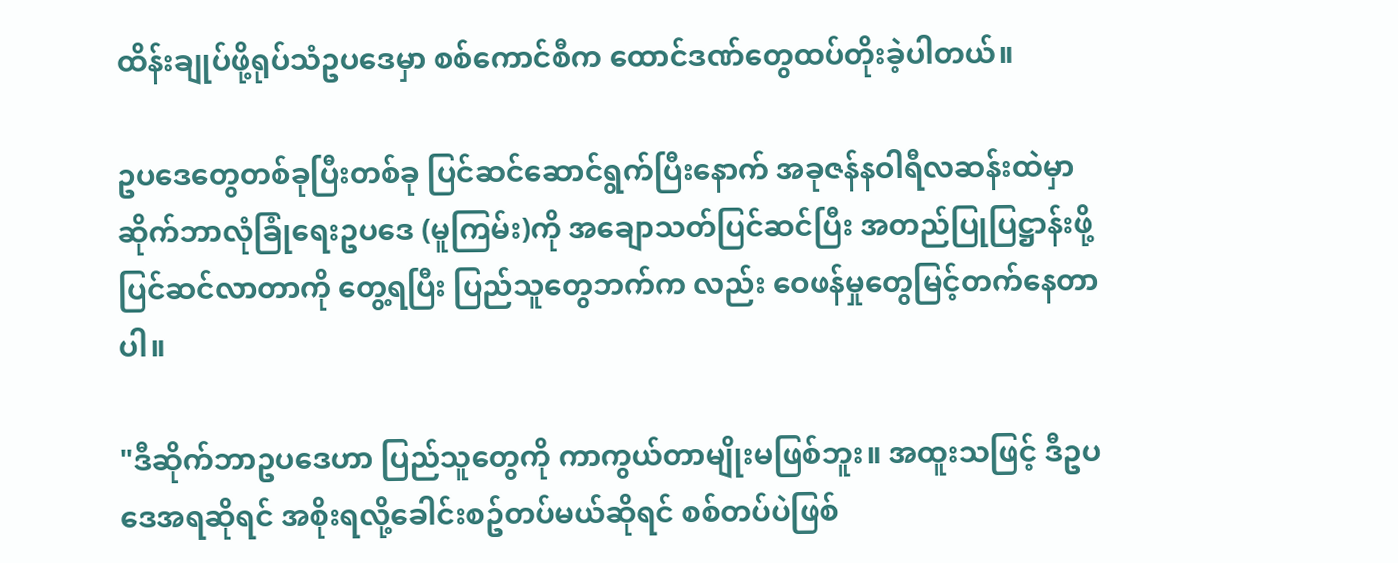ထိန်းချုပ်ဖို့ရုပ်သံဥပ‌ဒေမှာ စစ်ကောင်စီက ထောင်ဒဏ်တွေထပ်တိုးခဲ့ပါတယ်။

ဥပဒေတွေတစ်ခုပြီးတစ်ခု ပြင်ဆင်ဆောင်ရွက်ပြီးနောက် အခုဇန်နဝါရီလဆန်းထဲမှာ ဆိုက်ဘာလုံခြုံရေးဥပဒေ (မူကြမ်း)ကို အချောသတ်ပြင်ဆင်ပြီး အတည်ပြုပြဋ္ဌာန်းဖို့ပြင်ဆင်လာတာကို တွေ့ရပြီး ပြည်သူတွေဘက်က လည်း ဝေဖန်မှုတွေမြင့်တက်နေတာပါ။

"ဒီဆိုက်ဘာဥပဒေဟာ ပြည်သူတွေကို ကာကွယ်တာမျိုးမဖြစ်ဘူး။ အထူးသဖြင့် ဒီဥပဒေအရဆိုရင် အစိုးရလို့ခေါင်းစဥ်တပ်မယ်ဆိုရင် စစ်တပ်ပဲဖြစ်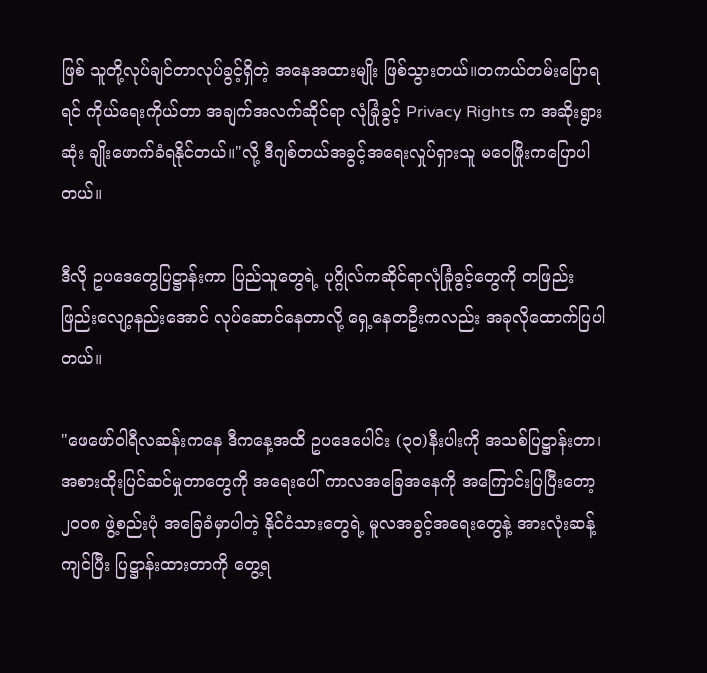ဖြစ် သူတို့လုပ်ချင်တာလုပ်ခွင့်ရှိတဲ့ အနေအထားမျိုး ဖြစ်သွားတယ်။တကယ်တမ်းပြောရရင် ကိုယ်ရေးကိုယ်တာ အချက်အလက်ဆိုင်ရာ လုံခြုံခွင့် Privacy Rights က အဆိုးရွားဆုံး ချိုးဖောက်ခံရနိုင်တယ်။"လို့ ဒီဂျစ်တယ်အခွင့်အရေးလှုပ်ရှားသူ မဝေဖြိုးကပြောပါတယ်။

ဒီလို ဥပဒေတွေပြဋ္ဌာန်းကာ ပြည်သူတွေရဲ့ ပုဂ္ဂိုလ်ကဆိုင်ရာလုံခြုံခွင့်တွေကို တဖြည်းဖြည်းလျော့နည်းအောင် လုပ်ဆောင်နေတာလို့ ရှေ့နေတဦးကလည်း အခုလိုထောက်ပြပါတယ်။

"ဖေဖော်ဝါရီလဆန်းကနေ ဒီကနေ့အထိ ဥပဒေပေါင်း (၃၀)နီးပါးကို အသစ်ပြဋ္ဌာန်းတာ၊အစားထိုးပြင်ဆင်မှုတာတွေကို အရေးပေါ် ကာလအခြေအနေကို အကြောင်းပြပြီးတော့ ၂၀၀၈ ဖွဲ့စည်းပုံ အခြေခံမှာပါတဲ့ နိုင်ငံသား‌တွေရဲ့ မူလအခွင့်အရေးတွေနဲ့ အားလုံးဆန့်ကျင်ပြီး ပြဋ္ဌာန်းထားတာကို တွေ့ရ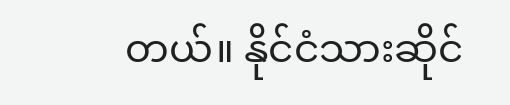တယ်။ နိုင်ငံသားဆိုင်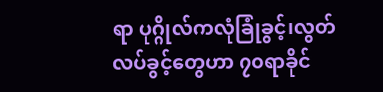ရာ ပုဂ္ဂိုလ်ကလုံခြုံခွင့်၊လွတ်လပ်ခွင့်တွေဟာ ၇၀ရာခိုင်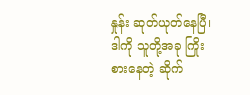နှုန်း ဆုတ်ယုတ်နေပြီ၊ ဒါကို သူတို့အခု ကြိုးစားနေတဲ့ ဆိုက်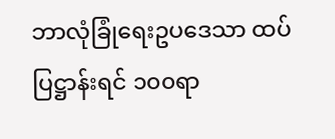ဘာလုံခြုံရေးဥပ‌ဒေသာ ထပ်ပြဋ္ဌာန်းရင် ၁၀၀ရာ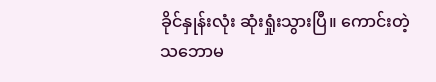ခိုင်နှုန်းလုံး ဆုံးရှုံးသွားပြီ။ ကောင်းတဲ့သဘောမ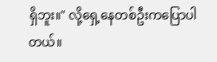ရှိဘူး။" လို့ရှေ့နေတစ်ဦးကပြောပါတယ်။